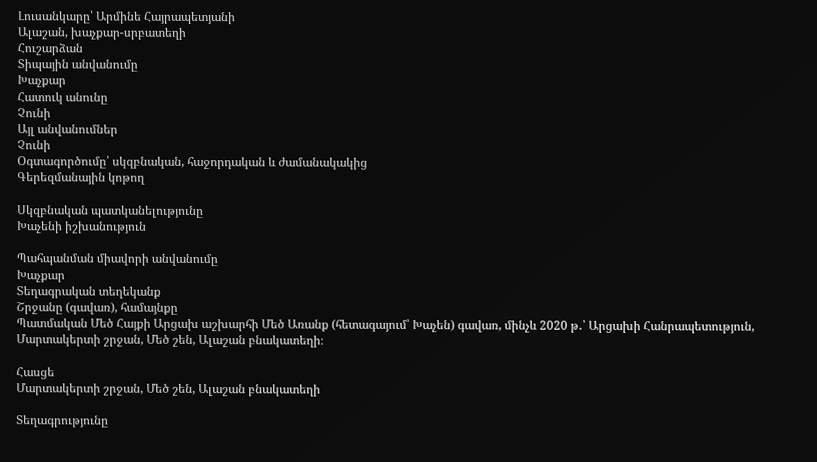Լուսանկարը՝ Արմինե Հայրապետյանի
Ալաշան, խաչքար-սրբատեղի
Հուշարձան
Տիպային անվանումը
Խաչքար
Հատուկ անունը
Չունի
Այլ անվանումներ
Չունի
Օգտագործումը՝ սկզբնական, հաջորդական և ժամանակակից
Գերեզմանային կոթող

Սկզբնական պատկանելությունը
Խաչենի իշխանություն

Պահպանման միավորի անվանումը
Խաչքար
Տեղագրական տեղեկանք
Շրջանը (գավառ), համայնքը
Պատմական Մեծ Հայքի Արցախ աշխարհի Մեծ Առանք (հետագայում՝ Խաչեն) գավառ, մինչև 2020 թ․՝ Արցախի Հանրապետություն, Մարտակերտի շրջան, Մեծ շեն, Ալաշան բնակատեղի։

Հասցե
Մարտակերտի շրջան, Մեծ շեն, Ալաշան բնակատեղի

Տեղագրությունը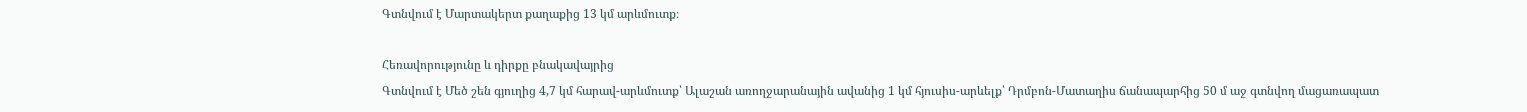Գտնվում է Մարտակերտ քաղաքից 13 կմ արևմուտք։

Հեռավորությունը և դիրքը բնակավայրից
Գտնվում է Մեծ շեն գյուղից 4,7 կմ հարավ-արևմուտք՝ Ալաշան առողջարանային ավանից 1 կմ հյուսիս-արևելք՝ Դրմբոն-Մատաղիս ճանապարհից 50 մ աջ գտնվող մացառապատ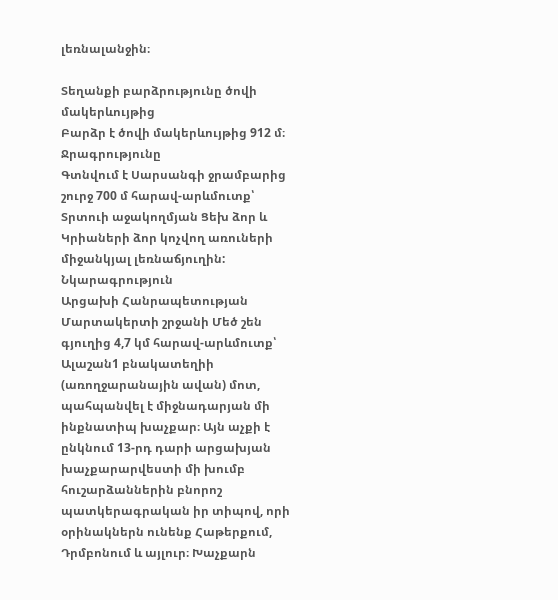լեռնալանջին։

Տեղանքի բարձրությունը ծովի մակերևույթից
Բարձր է ծովի մակերևույթից 912 մ։
Ջրագրությունը
Գտնվում է Սարսանգի ջրամբարից շուրջ 700 մ հարավ-արևմուտք՝ Տրտուի աջակողմյան Ցեխ ձոր և Կրիաների ձոր կոչվող առուների միջանկյալ լեռնաճյուղին:
Նկարագրություն
Արցախի Հանրապետության Մարտակերտի շրջանի Մեծ շեն գյուղից 4,7 կմ հարավ-արևմուտք՝ Ալաշան1 բնակատեղիի (առողջարանային ավան) մոտ, պահպանվել է միջնադարյան մի ինքնատիպ խաչքար։ Այն աչքի է ընկնում 13-րդ դարի արցախյան խաչքարարվեստի մի խումբ հուշարձաններին բնորոշ պատկերագրական իր տիպով, որի օրինակներն ունենք Հաթերքում, Դրմբոնում և այլուր։ Խաչքարն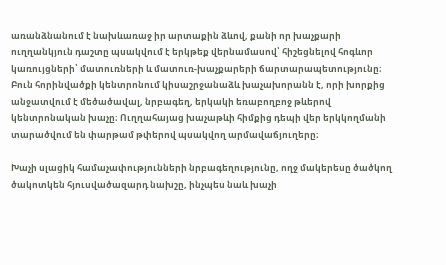առանձնանում է նախևառաջ իր արտաքին ձևով, քանի որ խաչքարի ուղղանկյուն դաշտը պսակվում է երկթեք վերնամասով՝ հիշեցնելով հոգևոր կառույցների՝ մատուռների և մատուռ-խաչքարերի ճարտարապետությունը։
Բուն հորինվածքի կենտրոնում կիսաշրջանաձև խաչախորանն է, որի խորքից անջատվում է մեծածավալ, նրբագեղ, երկակի եռաբողբոջ թևերով կենտրոնական խաչը։ Ուղղահայաց խաչաթևի հիմքից դեպի վեր երկկողմանի տարածվում են փարթամ թփերով պսակվող արմավաճյուղերը։

Խաչի սլացիկ համաչափությունների նրբագեղությունը, ողջ մակերեսը ծածկող ծակոտկեն հյուսվածազարդ նախշը, ինչպես նաև խաչի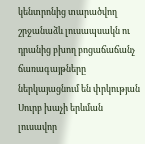կենտրոնից տարածվող շրջանաձև լուսապսակն ու դրանից բխող բոցաճաճանչ ճառագայթները ներկայացնում են փրկության Սուրբ խաչի երևման լուսավոր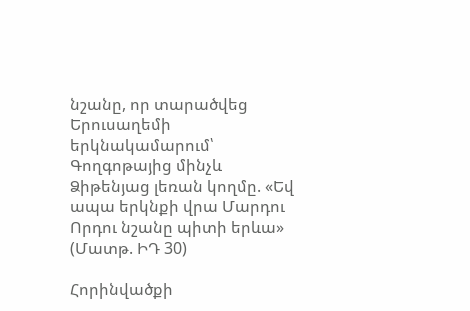նշանը, որ տարածվեց Երուսաղեմի երկնակամարում՝ Գողգոթայից մինչև Ձիթենյաց լեռան կողմը. «Եվ ապա երկնքի վրա Մարդու Որդու նշանը պիտի երևա» (Մատթ. ԻԴ 30)

Հորինվածքի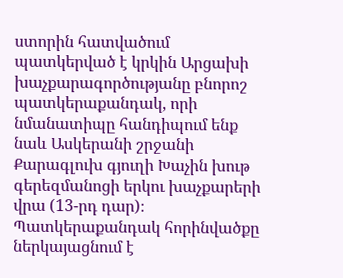ստորին հատվածում պատկերված է կրկին Արցախի խաչքարագործությանը բնորոշ պատկերաքանդակ, որի նմանատիպը հանդիպում ենք նաև Ասկերանի շրջանի Քարագլուխ գյուղի Խաչին խութ գերեզմանոցի երկու խաչքարերի վրա (13-րդ դար)։ Պատկերաքանդակ հորինվածքը ներկայացնում է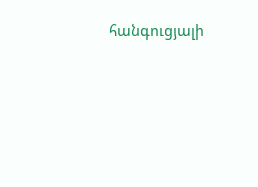հանգուցյալի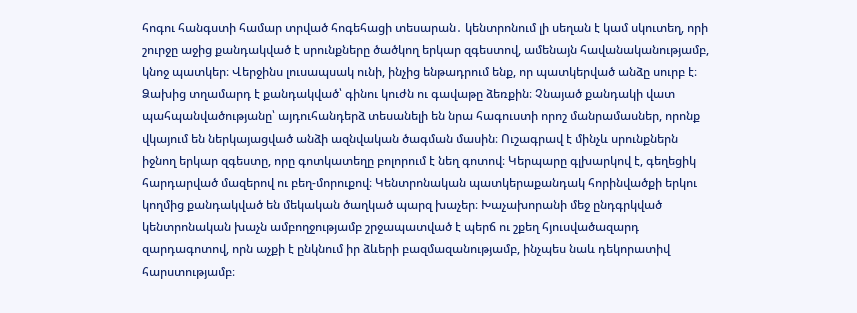հոգու հանգստի համար տրված հոգեհացի տեսարան․ կենտրոնում լի սեղան է կամ սկուտեղ, որի շուրջը աջից քանդակված է սրունքները ծածկող երկար զգեստով, ամենայն հավանականությամբ, կնոջ պատկեր։ Վերջինս լուսապսակ ունի, ինչից ենթադրում ենք, որ պատկերված անձը սուրբ է։ Ձախից տղամարդ է քանդակված՝ գինու կուժն ու գավաթը ձեռքին։ Չնայած քանդակի վատ պահպանվածությանը՝ այդուհանդերձ տեսանելի են նրա հագուստի որոշ մանրամասներ, որոնք վկայում են ներկայացված անձի ազնվական ծագման մասին։ Ուշագրավ է մինչև սրունքներն իջնող երկար զգեստը, որը գոտկատեղը բոլորում է նեղ գոտով։ Կերպարը գլխարկով է, գեղեցիկ հարդարված մազերով ու բեղ-մորուքով։ Կենտրոնական պատկերաքանդակ հորինվածքի երկու կողմից քանդակված են մեկական ծաղկած պարզ խաչեր։ Խաչախորանի մեջ ընդգրկված կենտրոնական խաչն ամբողջությամբ շրջապատված է պերճ ու շքեղ հյուսվածազարդ զարդագոտով, որն աչքի է ընկնում իր ձևերի բազմազանությամբ, ինչպես նաև դեկորատիվ հարստությամբ։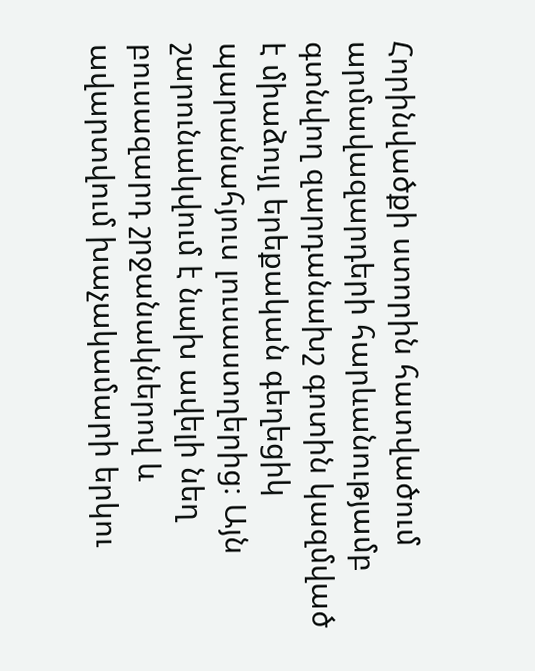Հորինվածքի ստորին հատվածում արմավազարդերի հարևանությամբ գտնվող զարդանախշ գոտին կազմված է միաձույլ երեքական գեղեցիկ պարանահյուս լուսաստղերից։ Այն շարունակվում է նախ ավելի նեղ բուսազարդ շրջանակներով և ավարտվում խաչակամարի երկու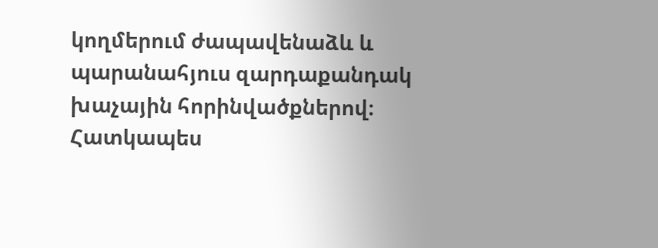կողմերում ժապավենաձև և պարանահյուս զարդաքանդակ խաչային հորինվածքներով։ Հատկապես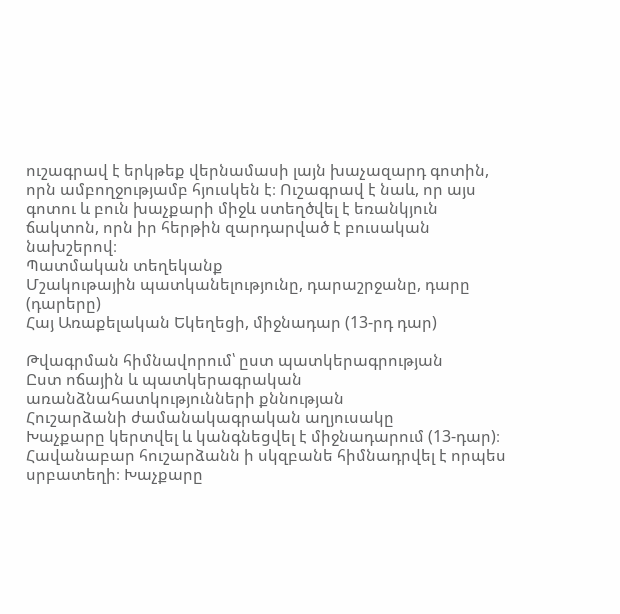ուշագրավ է երկթեք վերնամասի լայն խաչազարդ գոտին, որն ամբողջությամբ հյուսկեն է։ Ուշագրավ է նաև, որ այս գոտու և բուն խաչքարի միջև ստեղծվել է եռանկյուն ճակտոն, որն իր հերթին զարդարված է բուսական նախշերով։
Պատմական տեղեկանք
Մշակութային պատկանելությունը, դարաշրջանը, դարը (դարերը)
Հայ Առաքելական Եկեղեցի, միջնադար (13-րդ դար)

Թվագրման հիմնավորում՝ ըստ պատկերագրության
Ըստ ոճային և պատկերագրական առանձնահատկությունների քննության
Հուշարձանի ժամանակագրական աղյուսակը
Խաչքարը կերտվել և կանգնեցվել է միջնադարում (13-դար)։ Հավանաբար հուշարձանն ի սկզբանե հիմնադրվել է որպես սրբատեղի։ Խաչքարը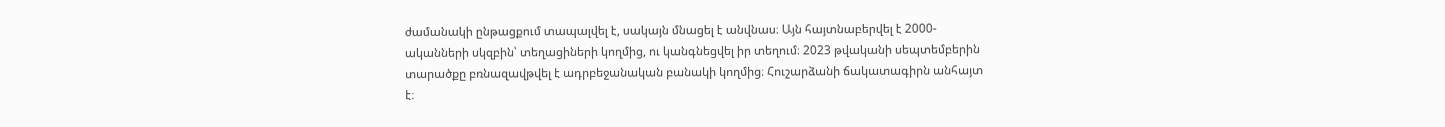ժամանակի ընթացքում տապալվել է, սակայն մնացել է անվնաս։ Այն հայտնաբերվել է 2000-ականների սկզբին՝ տեղացիների կողմից, ու կանգնեցվել իր տեղում։ 2023 թվականի սեպտեմբերին տարածքը բռնազավթվել է ադրբեջանական բանակի կողմից։ Հուշարձանի ճակատագիրն անհայտ է։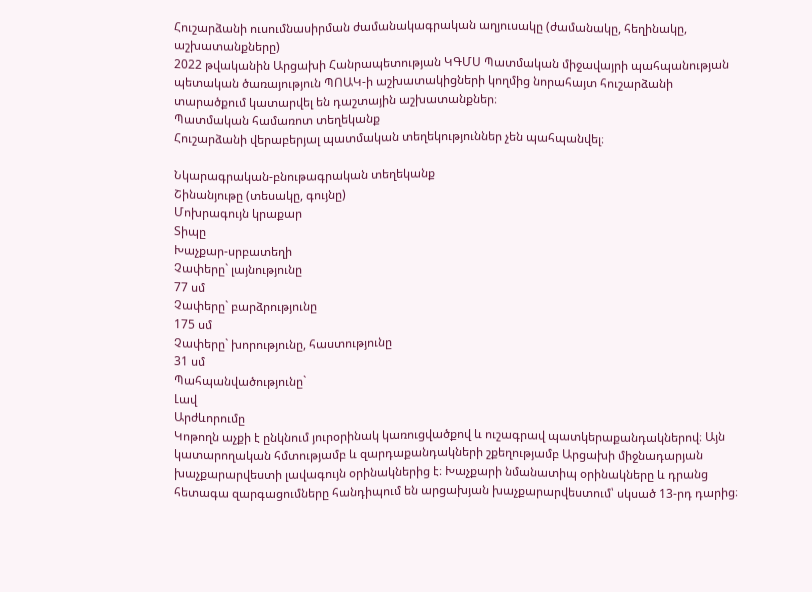Հուշարձանի ուսումնասիրման ժամանակագրական աղյուսակը (ժամանակը, հեղինակը, աշխատանքները)
2022 թվականին Արցախի Հանրապետության ԿԳՄՍ Պատմական միջավայրի պահպանության պետական ծառայություն ՊՈԱԿ-ի աշխատակիցների կողմից նորահայտ հուշարձանի տարածքում կատարվել են դաշտային աշխատանքներ։
Պատմական համառոտ տեղեկանք
Հուշարձանի վերաբերյալ պատմական տեղեկություններ չեն պահպանվել։

Նկարագրական-բնութագրական տեղեկանք
Շինանյութը (տեսակը, գույնը)
Մոխրագույն կրաքար
Տիպը
Խաչքար-սրբատեղի
Չափերը` լայնությունը
77 սմ
Չափերը` բարձրությունը
175 սմ
Չափերը` խորությունը, հաստությունը
31 սմ
Պահպանվածությունը`
Լավ
Արժևորումը
Կոթողն աչքի է ընկնում յուրօրինակ կառուցվածքով և ուշագրավ պատկերաքանդակներով։ Այն կատարողական հմտությամբ և զարդաքանդակների շքեղությամբ Արցախի միջնադարյան խաչքարարվեստի լավագույն օրինակներից է։ Խաչքարի նմանատիպ օրինակները և դրանց հետագա զարգացումները հանդիպում են արցախյան խաչքարարվեստում՝ սկսած 13-րդ դարից։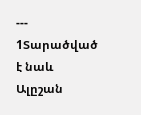---
1Տարածված է նաև Ալըշան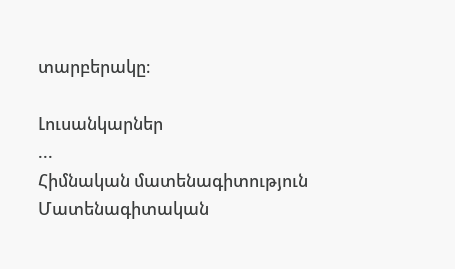տարբերակը։

Լուսանկարներ
...
Հիմնական մատենագիտություն
Մատենագիտական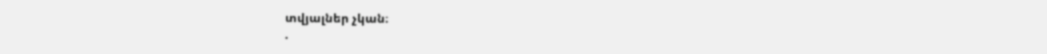տվյալներ չկան։
.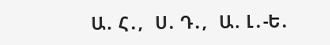Ա․ Հ․,   Ս․ Դ․,   Ա․ Լ․-Ե․